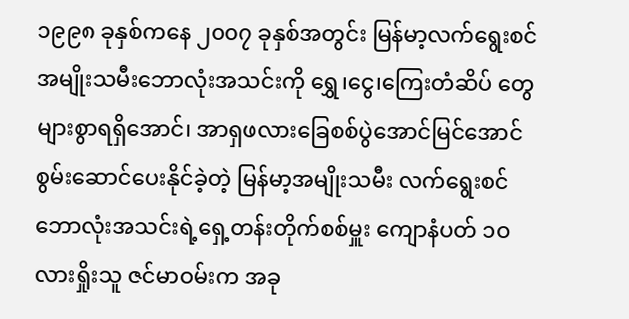၁၉၉၈ ခုနှစ်ကနေ ၂၀၀၇ ခုနှစ်အတွင်း မြန်မာ့လက်ရွေးစင်အမျိုးသမီးဘောလုံးအသင်းကို ရွှေ၊ငွေ၊ကြေးတံဆိပ် တွေများစွာရရှိအောင်၊ အာရှဖလားခြေစစ်ပွဲအောင်မြင်အောင် စွမ်းဆောင်ပေးနိုင်ခဲ့တဲ့ မြန်မာ့အမျိုးသမီး လက်ရွေးစင် ဘောလုံးအသင်းရဲ့ရှေ့တန်းတိုက်စစ်မှူး ကျောနံပတ် ၁ဝ လားရှိုးသူ ဇင်မာဝမ်းက အခု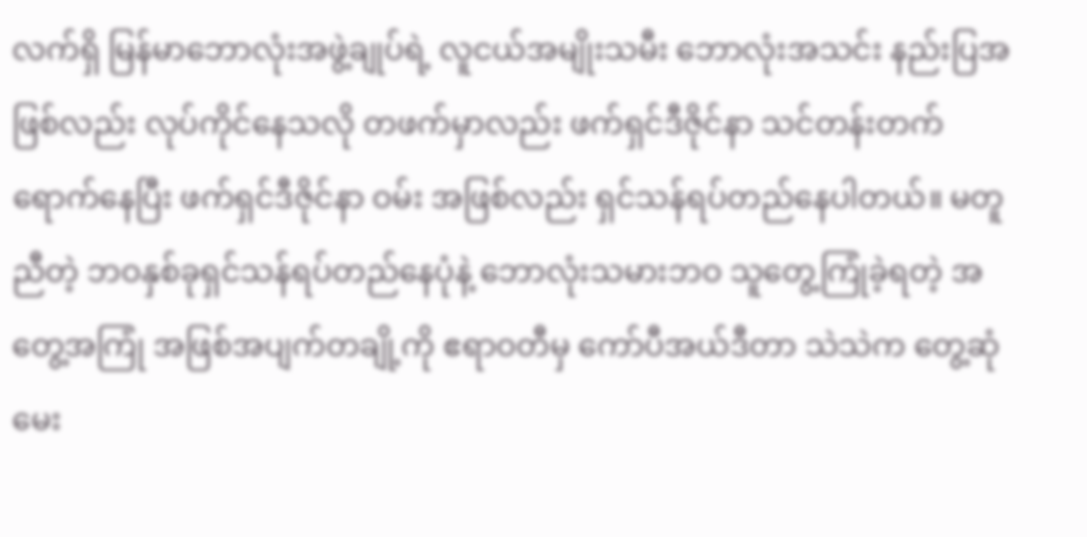လက်ရှိ မြန်မာဘောလုံးအဖွဲ့ချုပ်ရဲ့ လူငယ်အမျိုးသမီး ဘောလုံးအသင်း နည်းပြအဖြစ်လည်း လုပ်ကိုင်နေသလို တဖက်မှာလည်း ဖက်ရှင်ဒီဇိုင်နာ သင်တန်းတက်ရောက်နေပြီး ဖက်ရှင်ဒီဇိုင်နာ ဝမ်း အဖြစ်လည်း ရှင်သန်ရပ်တည်နေပါတယ်။ မတူညီတဲ့ ဘဝနှစ်ခုရှင်သန်ရပ်တည်နေပုံနဲ့ ဘောလုံးသမားဘဝ သူတွေ့ကြုံခဲ့ရတဲ့ အတွေ့အကြုံ အဖြစ်အပျက်တချို့ကို ဧရာဝတီမှ ကော်ပီအယ်ဒီတာ သဲသဲက တွေ့ဆုံမေး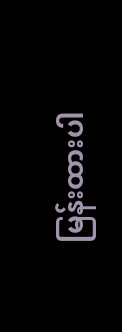မြန်းထားပါ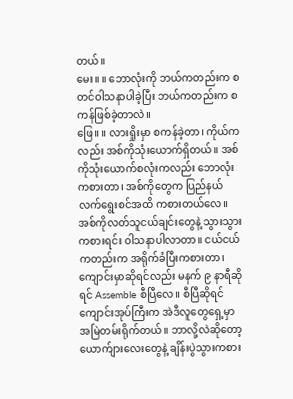တယ်။
မေး။ ။ ဘောလုံးကို ဘယ်ကတည်းက စတင်ဝါသနာပါခဲ့ပြီး ဘယ်ကတည်းက စကန်ဖြစ်ခဲ့တာလဲ။
ဖြေ။ ။ လားရှိုးမှာ စကန်ခဲ့တာ၊ ကိုယ်ကလည်း အစ်ကိုသုံးယောက်ရှိတယ်။ အစ်ကိုသုံးယောက်စလုံးကလည်း ဘောလုံးကစားတာ၊ အစ်ကိုတွေက ပြည်နယ်လက်ရွေးစင်အထိ ကစားတယ်လေ။ အစ်ကိုလတ်သူငယ်ချင်းတွေနဲ့ သွားသွားကစားရင်း ဝါသနာပါလာတာ။ ငယ်ငယ်ကတည်းက အရိုက်ခံပြီးကစားတာ၊ ကျောင်းမှာဆိုရင်လည်း မနက် ၉ နာရီဆိုရင် Assemble စီပြီလေ။ စီပြီဆိုရင် ကျောင်းအုပ်ကြီးက အဲဒီလူတွေရှေ့မှာ အမြဲတမ်းရိုက်တယ်။ ဘာလို့လဲဆိုတော့ ယောက်ျားလေးတွေနဲ့ ချိန်းပွဲသွားကစား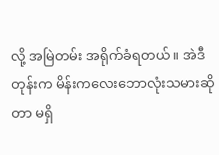လို့ အမြဲတမ်း အရိုက်ခံရတယ်။ အဲဒီတုန်းက မိန်းကလေးဘောလုံးသမားဆိုတာ မရှိ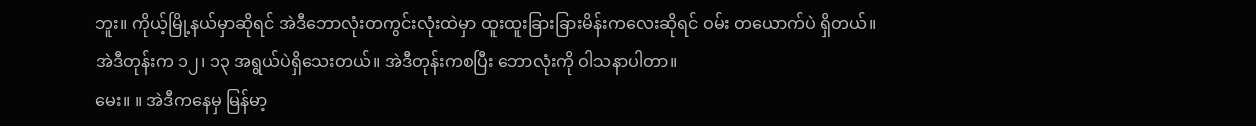ဘူး။ ကိုယ့်မြို့နယ်မှာဆိုရင် အဲဒီဘောလုံးတကွင်းလုံးထဲမှာ ထူးထူးခြားခြားမိန်းကလေးဆိုရင် ဝမ်း တယောက်ပဲ ရှိတယ်။ အဲဒီတုန်းက ၁၂၊ ၁၃ အရွယ်ပဲရှိသေးတယ်။ အဲဒီတုန်းကစပြီး ဘောလုံးကို ဝါသနာပါတာ။
မေး။ ။ အဲဒီကနေမှ မြန်မာ့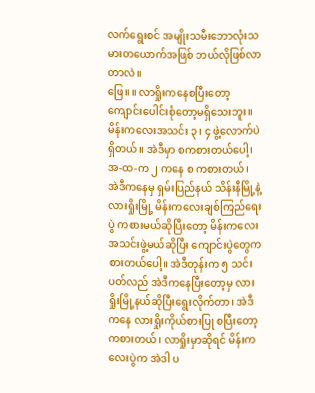လက်ရွေးစင် အမျိုးသမီးဘောလုံးသမားတယောက်အဖြစ် ဘယ်လိုဖြစ်လာတာလဲ။
ဖြေ။ ။ လာရှိုးကနေစပြီးတော့ ကျောင်းပေါင်းစုံတော့မရှိသေးဘူး။ မိန်းကလေးအသင်း ၃၊ ၄ ဖွဲ့လောက်ပဲရှိတယ်။ အဲဒီမှာ စကစားတယ်ပေါ့၊ အ-ထ-က ၂ ကနေ စ ကစားတယ်၊ အဲဒီကနေမှ ရှမ်းပြည်နယ် သိန်းနီမြို့နဲ့ လားရှိုးမြို့ မိန်းကလေးချစ်ကြည်ရေးပွဲ ကစားမယ်ဆိုပြီးတော့ မိန်းကလေးအသင်းဖွဲ့မယ်ဆိုပြီး ကျောင်းပွဲတွေကစားတယ်ပေါ့။ အဲဒီတုန်းက ၅ သင်းပတ်လည် အဲဒီကနေပြီးတော့မှ လားရှိုးမြို့နယ်ဆိုပြီးရွေးလိုက်တာ၊ အဲဒီကနေ လားရှိုးကိုယ်စားပြု စပြီးတော့ ကစားတယ်၊ လာရှိုးမှာဆိုရင် မိန်းကလေးပွဲက အဲဒါ ပ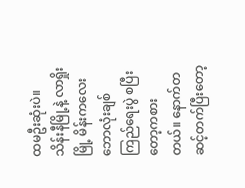ထမဦးဆုံးပဲ။ သိန်းနီမြို့နဲ့ လာရှိုးမြို့ မိန်းကလေး ဘောလုံးချစ်ကြည်ရေးပွဲ စပြီးတော့ကစားတယ်။ နောက်တဆင့်တက်ပြီးတော့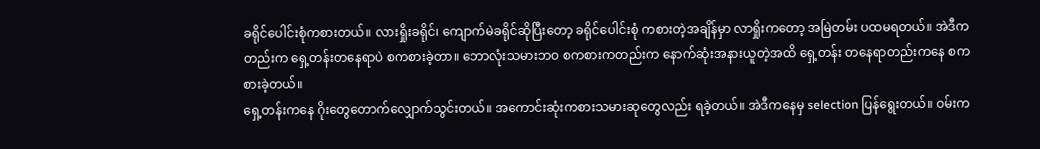ခရိုင်ပေါင်းစုံကစားတယ်။ လားရှိုးခရိုင်၊ ကျောက်မဲခရိုင်ဆိုပြီးတော့ ခရိုင်ပေါင်းစုံ ကစားတဲ့အချိန်မှာ လာရှိုးကတော့ အမြဲတမ်း ပထမရတယ်။ အဲဒီကတည်းက ရှေ့တန်းတနေရာပဲ စကစားခဲ့တာ။ ဘောလုံးသမားဘဝ စကစားကတည်းက နောက်ဆုံးအနားယူတဲ့အထိ ရှေ့တန်း တနေရာတည်းကနေ စကစားခဲ့တယ်။
ရှေ့တန်းကနေ ဂိုးတွေတောက်လျှောက်သွင်းတယ်။ အကောင်းဆုံးကစားသမားဆုတွေလည်း ရခဲ့တယ်။ အဲဒီကနေမှ selection ပြန်ရွေးတယ်။ ဝမ်းက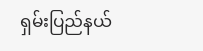ရှမ်းပြည်နယ်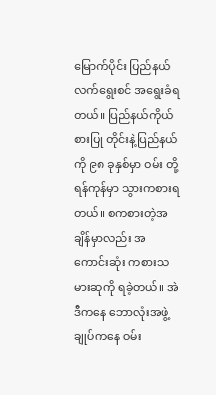မြောက်ပိုင်း ပြည်နယ်လက်ရွေးစင် အရွေးခံရတယ်။ ပြည်နယ်ကိုယ်စားပြု တိုင်းနဲ့ပြည်နယ်ကို ၉၈ ခုနှစ်မှာ ဝမ်း တို့ ရန်ကုန်မှာ သွားကစားရတယ်။ စကစားတဲ့အချိန်မှာလည်း အကောင်းဆုံး ကစားသမားဆုကို ရခဲ့တယ်။ အဲဒီကနေ ဘောလုံးအဖွဲ့ချုပ်ကနေ ဝမ်း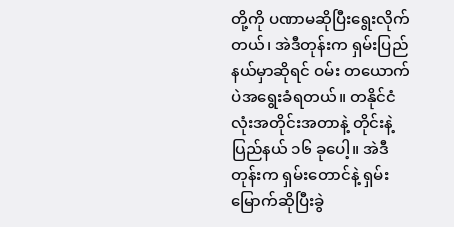တို့ကို ပဏာမဆိုပြီးရွေးလိုက်တယ်၊ အဲဒီတုန်းက ရှမ်းပြည်နယ်မှာဆိုရင် ဝမ်း တယောက်ပဲအရွေးခံရတယ်။ တနိုင်ငံလုံးအတိုင်းအတာနဲ့ တိုင်းနဲ့ပြည်နယ် ၁၆ ခုပေါ့။ အဲဒီတုန်းက ရှမ်းတောင်နဲ့ ရှမ်းမြောက်ဆိုပြီးခွဲ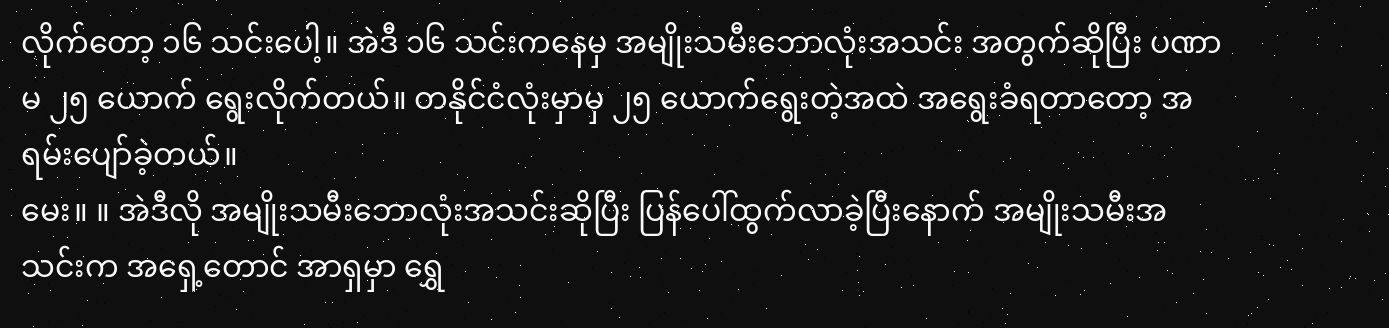လိုက်တော့ ၁၆ သင်းပေါ့။ အဲဒီ ၁၆ သင်းကနေမှ အမျိုးသမီးဘောလုံးအသင်း အတွက်ဆိုပြီး ပဏာမ ၂၅ ယောက် ရွေးလိုက်တယ်။ တနိုင်ငံလုံးမှာမှ ၂၅ ယောက်ရွေးတဲ့အထဲ အရွေးခံရတာတော့ အရမ်းပျော်ခဲ့တယ်။
မေး။ ။ အဲဒီလို အမျိုးသမီးဘောလုံးအသင်းဆိုပြီး ပြန်ပေါ်ထွက်လာခဲ့ပြီးနောက် အမျိုးသမီးအသင်းက အရှေ့တောင် အာရှမှာ ရွှေ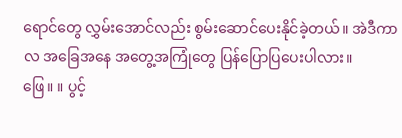ရောင်တွေ လွှမ်းအောင်လည်း စွမ်းဆောင်ပေးနိုင်ခဲ့တယ်။ အဲဒီကာလ အခြေအနေ အတွေ့အကြုံတွေ ပြန်ပြောပြပေးပါလား။
ဖြေ။ ။ ပွင့်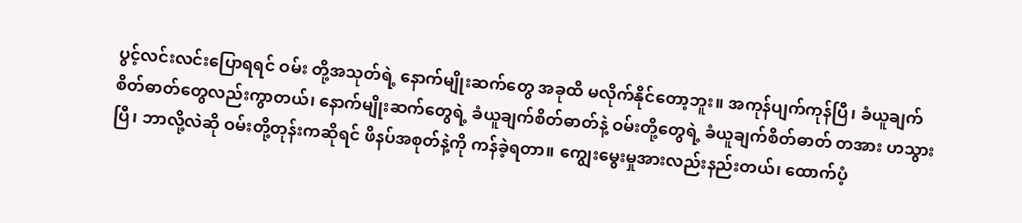ပွင့်လင်းလင်းပြောရရင် ဝမ်း တို့အသုတ်ရဲ့ နောက်မျိုးဆက်တွေ အခုထိ မလိုက်နိုင်တော့ဘူး။ အကုန်ပျက်ကုန်ပြီ၊ ခံယူချက် စိတ်ဓာတ်တွေလည်းကွာတယ်၊ နောက်မျိုးဆက်တွေရဲ့ ခံယူချက်စိတ်ဓာတ်နဲ့ ဝမ်းတို့တွေရဲ့ ခံယူချက်စိတ်ဓာတ် တအား ဟသွားပြီ၊ ဘာလို့လဲဆို ဝမ်းတို့တုန်းကဆိုရင် ဖိနပ်အစုတ်နဲ့ကို ကန်ခဲ့ရတာ။ ကျွေးမွေးမှုအားလည်းနည်းတယ်၊ ထောက်ပံ့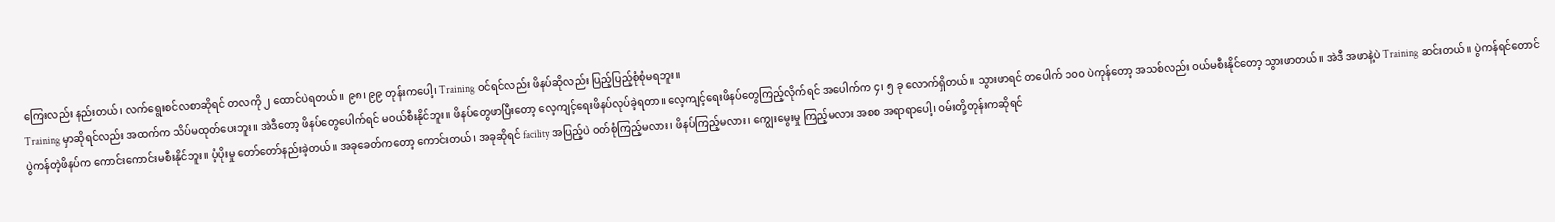ကြေးလည်း နည်းတယ်၊ လက်ရွေးစင်လစာဆိုရင် တလကို ၂ ထောင်ပဲရတယ်။ ၉၈၊ ၉၉ တုန်းကပေါ့၊ Training ဝင်ရင်လည်း ဖိနပ်ဆိုလည်း ပြည့်ပြည့်စုံစုံမရဘူး။
Training မှာဆိုရင်လည်း အထက်က သိပ်မထုတ်ပေးဘူး။ အဲဒီတော့ ဖိနပ်တွေပေါက်ရင် မဝယ်စီးနိုင်ဘူး။ ဖိနပ်တွေဖာပြီးတော့ လေ့ကျင့်ရေးဖိနပ်လုပ်ခဲ့ရတာ။ လေ့ကျင့်ရေးဖိနပ်တွေကြည့်လိုက်ရင် အပေါက်က ၄၊ ၅ ခု လောက်ရှိတယ်။ သွားဖာရင် တပေါက် ၁၀၀ ပဲကုန်တော့ အသစ်လည်း ဝယ်မစီးနိုင်တော့ သွားဖာတယ်။ အဲဒီ အဖာနဲ့ပဲ Training ဆင်းတယ်။ ပွဲကန်ရင်တောင် ပွဲကန်တဲ့ဖိနပ်က ကောင်းကောင်းမစီးနိုင်ဘူး။ ပံ့ပိုးမှု တော်တော်နည်းခဲ့တယ်။ အခုခေတ်ကတော့ ကောင်းတယ်၊ အခုဆိုရင် facility အပြည့်ပဲ ဝတ်စုံကြည့်မလား၊ ဖိနပ်ကြည့်မလား၊ ကျွေးမွေးမှု ကြည့်မလား အစစ အရာရာပေါ့၊ ဝမ်းတို့တုန်းကဆိုရင်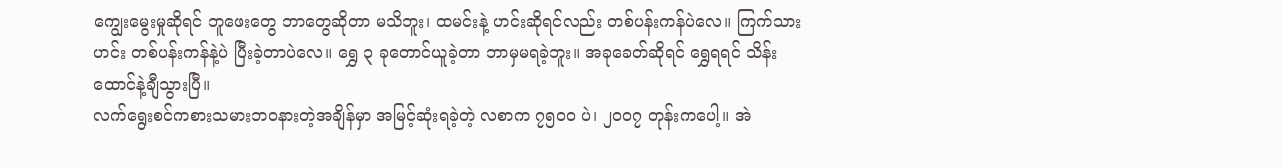ကျွေးမွေးမှုဆိုရင် ဘူဖေးတွေ ဘာတွေဆိုတာ မသိဘူး၊ ထမင်းနဲ့ ဟင်းဆိုရင်လည်း တစ်ပန်းကန်ပဲလေ။ ကြက်သားဟင်း တစ်ပန်းကန်နဲ့ပဲ ပြီးခဲ့တာပဲလေ။ ရွှေ ၃ ခုတောင်ယူခဲ့တာ ဘာမှမရခဲ့ဘူး။ အခုခေတ်ဆိုရင် ရွှေရရင် သိန်းထောင်နဲ့ချီသွားပြီ။
လက်ရွေးစင်ကစားသမားဘဝနားတဲ့အချိန်မှာ အမြင့်ဆုံးရခဲ့တဲ့ လစာက ၇၅၀၀ ပဲ၊ ၂၀၀၇ တုန်းကပေါ့။ အဲ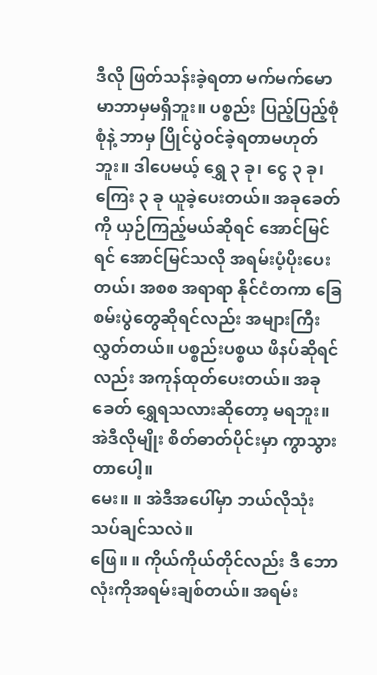ဒီလို ဖြတ်သန်းခဲ့ရတာ မက်မက်မောမာဘာမှမရှိဘူး။ ပစ္စည်း ပြည့်ပြည့်စုံစုံနဲ့ ဘာမှ ပြိုင်ပွဲဝင်ခဲ့ရတာမဟုတ်ဘူး။ ဒါပေမယ့် ရွှေ ၃ ခု၊ ငွေ ၃ ခု၊ ကြေး ၃ ခု ယူခဲ့ပေးတယ်။ အခုခေတ်ကို ယှဉ်ကြည့်မယ်ဆိုရင် အောင်မြင်ရင် အောင်မြင်သလို အရမ်းပံ့ပိုးပေးတယ်၊ အစစ အရာရာ နိုင်ငံတကာ ခြေစမ်းပွဲတွေဆိုရင်လည်း အများကြီးလွှတ်တယ်။ ပစ္စည်းပစ္စယ ဖိနပ်ဆိုရင်လည်း အကုန်ထုတ်ပေးတယ်။ အခုခေတ် ရွှေရသလားဆိုတော့ မရဘူး။ အဲဒီလိုမျိုး စိတ်ဓာတ်ပိုင်းမှာ ကွာသွားတာပေါ့။
မေး။ ။ အဲဒီအပေါ်မှာ ဘယ်လိုသုံးသပ်ချင်သလဲ။
ဖြေ။ ။ ကိုယ်ကိုယ်တိုင်လည်း ဒီ ဘောလုံးကိုအရမ်းချစ်တယ်။ အရမ်း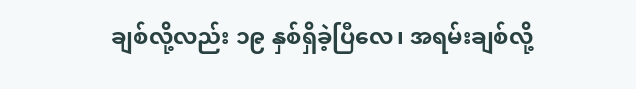ချစ်လို့လည်း ၁၉ နှစ်ရှိခဲ့ပြီလေ၊ အရမ်းချစ်လို့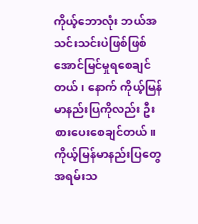ကိုယ့်ဘောလုံး ဘယ်အသင်းသင်းပဲဖြစ်ဖြစ် အောင်မြင်မှုရစေချင်တယ်၊ နောက် ကိုယ့်မြန်မာနည်းပြကိုလည်း ဦးစားပေးစေချင်တယ်။ ကိုယ့်မြန်မာနည်းပြတွေ အရမ်းသ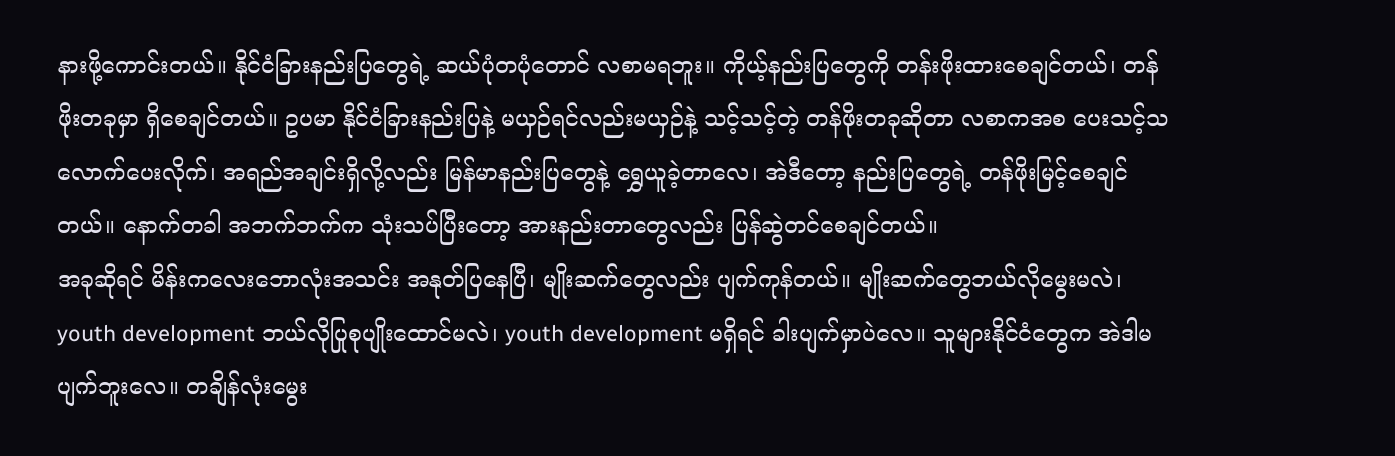နားဖို့ကောင်းတယ်။ နိုင်ငံခြားနည်းပြတွေရဲ့ ဆယ်ပုံတပုံတောင် လစာမရဘူး။ ကိုယ့်နည်းပြတွေကို တန်းဖိုးထားစေချင်တယ်၊ တန်ဖိုးတခုမှာ ရှိစေချင်တယ်။ ဥပမာ နိုင်ငံခြားနည်းပြနဲ့ မယှဉ်ရင်လည်းမယှဉ်နဲ့ သင့်သင့်တဲ့ တန်ဖိုးတခုဆိုတာ လစာကအစ ပေးသင့်သလောက်ပေးလိုက်၊ အရည်အချင်းရှိလို့လည်း မြန်မာနည်းပြတွေနဲ့ ရွှေယူခဲ့တာလေ၊ အဲဒီတော့ နည်းပြတွေရဲ့ တန်ဖိုးမြင့်စေချင်တယ်။ နောက်တခါ အဘက်ဘက်က သုံးသပ်ပြီးတော့ အားနည်းတာတွေလည်း ပြန်ဆွဲတင်စေချင်တယ်။
အခုဆိုရင် မိန်းကလေးဘောလုံးအသင်း အနုတ်ပြနေပြီ၊ မျိုးဆက်တွေလည်း ပျက်ကုန်တယ်။ မျိုးဆက်တွေဘယ်လိုမွေးမလဲ၊ youth development ဘယ်လိုပြုစုပျိုးထောင်မလဲ၊ youth development မရှိရင် ခါးပျက်မှာပဲလေ။ သူများနိုင်ငံတွေက အဲဒါမပျက်ဘူးလေ။ တချိန်လုံးမွေး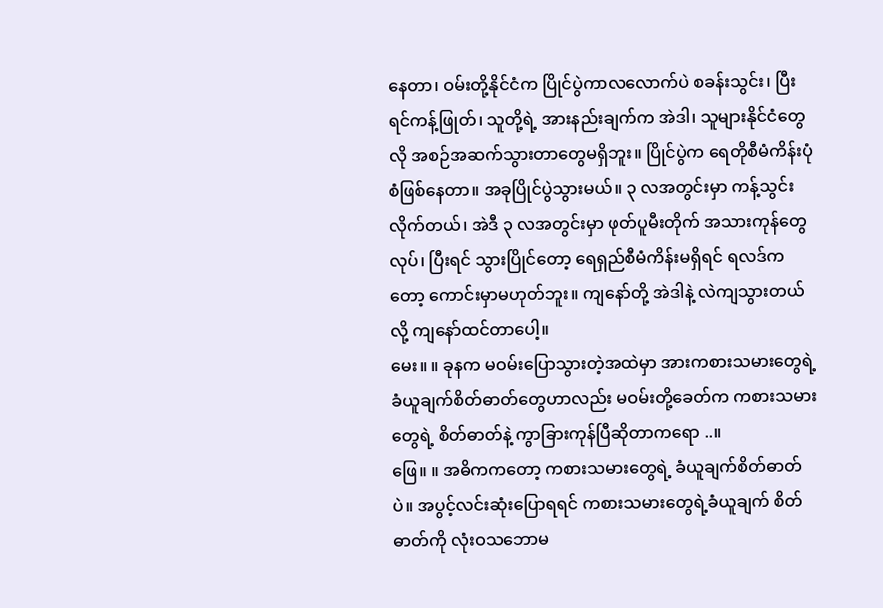နေတာ၊ ဝမ်းတို့နိုင်ငံက ပြိုင်ပွဲကာလလောက်ပဲ စခန်းသွင်း၊ ပြီးရင်ကန့်ဖြုတ်၊ သူတို့ရဲ့ အားနည်းချက်က အဲဒါ၊ သူများနိုင်ငံတွေလို အစဉ်အဆက်သွားတာတွေမရှိဘူး။ ပြိုင်ပွဲက ရေတိုစီမံကိန်းပုံစံဖြစ်နေတာ။ အခုပြိုင်ပွဲသွားမယ်။ ၃ လအတွင်းမှာ ကန့်သွင်းလိုက်တယ်၊ အဲဒီ ၃ လအတွင်းမှာ ဖုတ်ပူမီးတိုက် အသားကုန်တွေလုပ်၊ ပြီးရင် သွားပြိုင်တော့ ရေရှည်စီမံကိန်းမရှိရင် ရလဒ်ကတော့ ကောင်းမှာမဟုတ်ဘူး။ ကျနော်တို့ အဲဒါနဲ့ လဲကျသွားတယ်လို့ ကျနော်ထင်တာပေါ့။
မေး။ ။ ခုနက မဝမ်းပြောသွားတဲ့အထဲမှာ အားကစားသမားတွေရဲ့ ခံယူချက်စိတ်ဓာတ်တွေဟာလည်း မဝမ်းတို့ခေတ်က ကစားသမားတွေရဲ့ စိတ်ဓာတ်နဲ့ ကွာခြားကုန်ပြီဆိုတာကရော ..။
ဖြေ။ ။ အဓိကကတော့ ကစားသမားတွေရဲ့ ခံယူချက်စိတ်ဓာတ်ပဲ။ အပွင့်လင်းဆုံးပြောရရင် ကစားသမားတွေရဲ့ခံယူချက် စိတ်ဓာတ်ကို လုံးဝသဘောမ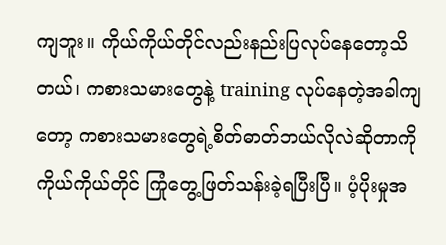ကျဘူး။ ကိုယ်ကိုယ်တိုင်လည်းနည်းပြလုပ်နေတော့သိတယ်၊ ကစားသမားတွေနဲ့ training လုပ်နေတဲ့အခါကျတော့ ကစားသမားတွေရဲ့စိတ်ဓာတ်ဘယ်လိုလဲဆိုတာကို ကိုယ်ကိုယ်တိုင် ကြုံတွေ့ဖြတ်သန်းခဲ့ရပြီးပြီ။ ပံ့ပိုးမှုအ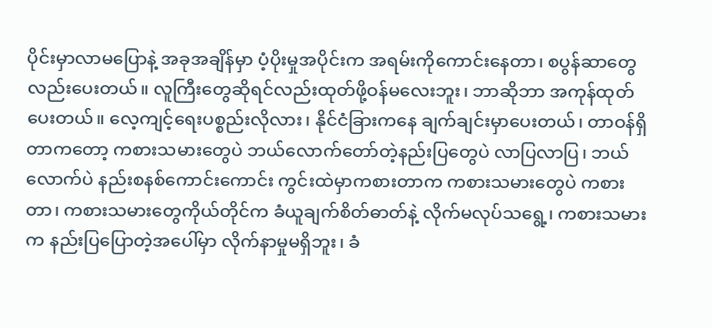ပိုင်းမှာလာမပြောနဲ့ အခုအချိန်မှာ ပံ့ပိုးမှုအပိုင်းက အရမ်းကိုကောင်းနေတာ၊ စပွန်ဆာတွေလည်းပေးတယ်။ လူကြီးတွေဆိုရင်လည်းထုတ်ဖို့ဝန်မလေးဘူး၊ ဘာဆိုဘာ အကုန်ထုတ်ပေးတယ်။ လေ့ကျင့်ရေးပစ္စည်းလိုလား၊ နိုင်ငံခြားကနေ ချက်ချင်းမှာပေးတယ်၊ တာဝန်ရှိတာကတော့ ကစားသမားတွေပဲ ဘယ်လောက်တော်တဲ့နည်းပြတွေပဲ လာပြလာပြ၊ ဘယ်လောက်ပဲ နည်းစနစ်ကောင်းကောင်း ကွင်းထဲမှာကစားတာက ကစားသမားတွေပဲ ကစားတာ၊ ကစားသမားတွေကိုယ်တိုင်က ခံယူချက်စိတ်ဓာတ်နဲ့ လိုက်မလုပ်သရွေ့၊ ကစားသမားက နည်းပြပြောတဲ့အပေါ်မှာ လိုက်နာမှုမရှိဘူး၊ ခံ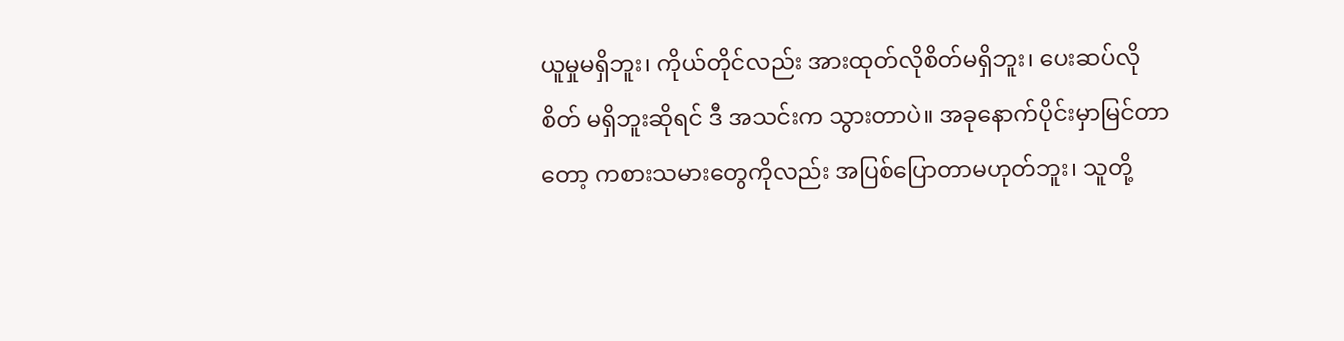ယူမှုမရှိဘူး၊ ကိုယ်တိုင်လည်း အားထုတ်လိုစိတ်မရှိဘူး၊ ပေးဆပ်လိုစိတ် မရှိဘူးဆိုရင် ဒီ အသင်းက သွားတာပဲ။ အခုနောက်ပိုင်းမှာမြင်တာတော့ ကစားသမားတွေကိုလည်း အပြစ်ပြောတာမဟုတ်ဘူး၊ သူတို့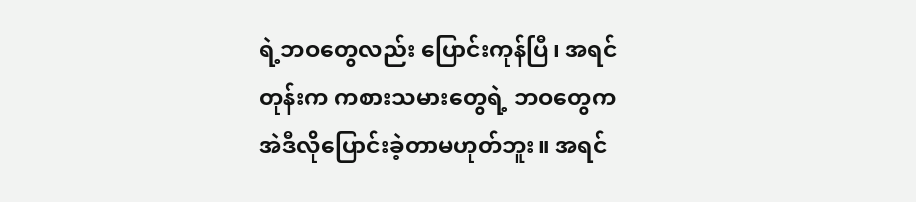ရဲ့ဘဝတွေလည်း ပြောင်းကုန်ပြီ၊ အရင်တုန်းက ကစားသမားတွေရဲ့ ဘဝတွေက အဲဒီလိုပြောင်းခဲ့တာမဟုတ်ဘူး။ အရင်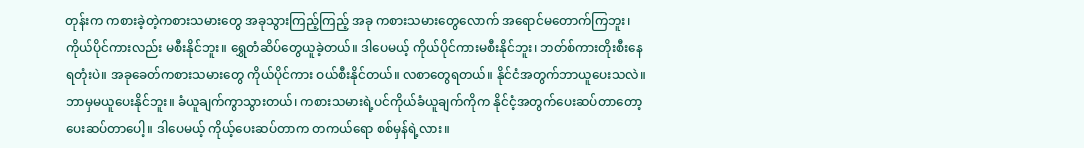တုန်းက ကစားခဲ့တဲ့ကစားသမားတွေ အခုသွားကြည့်ကြည့် အခု ကစားသမားတွေလောက် အရောင်မတောက်ကြဘူး၊ ကိုယ်ပိုင်ကားလည်း မစီးနိုင်ဘူး။ ရွှေတံဆိပ်တွေယူခဲ့တယ်။ ဒါပေမယ့် ကိုယ်ပိုင်ကားမစီးနိုင်ဘူး၊ ဘတ်စ်ကားတိုးစီးနေရတုံးပဲ။ အခုခေတ်ကစားသမားတွေ ကိုယ်ပိုင်ကား ဝယ်စီးနိုင်တယ်။ လစာတွေရတယ်။ နိုင်ငံအတွက်ဘာယူပေးသလဲ။ ဘာမှမယူပေးနိုင်ဘူး။ ခံယူချက်ကွာသွားတယ်၊ ကစားသမားရဲ့ပင်ကိုယ်ခံယူချက်ကိုက နိုင်ငံ့အတွက်ပေးဆပ်တာတော့ ပေးဆပ်တာပေါ့။ ဒါပေမယ့် ကိုယ့်ပေးဆပ်တာက တကယ်ရော စစ်မှန်ရဲ့လား။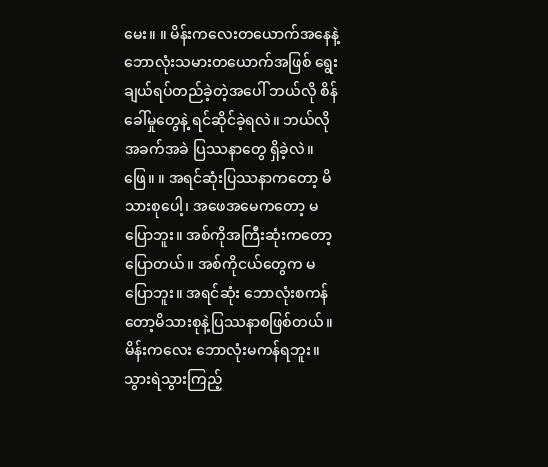မေး။ ။ မိန်းကလေးတယောက်အနေနဲ့ ဘောလုံးသမားတယောက်အဖြစ် ရွေးချယ်ရပ်တည်ခဲ့တဲ့အပေါ် ဘယ်လို စိန်ခေါ်မှုတွေနဲ့ ရင်ဆိုင်ခဲ့ရလဲ။ ဘယ်လို အခက်အခဲ ပြဿနာတွေ ရှိခဲ့လဲ။
ဖြေ။ ။ အရင်ဆုံးပြဿနာကတော့ မိသားစုပေါ့၊ အဖေအမေကတော့ မပြောဘူး။ အစ်ကိုအကြီးဆုံးကတော့ ပြောတယ်။ အစ်ကိုငယ်တွေက မပြောဘူး။ အရင်ဆုံး ဘောလုံးစကန်တော့မိသားစုနဲ့ပြဿနာစဖြစ်တယ်။ မိန်းကလေး ဘောလုံးမကန်ရဘူး။ သွားရဲသွားကြည့်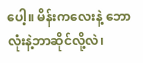ပေါ့။ မိန်းကလေးနဲ့ ဘောလုံးနဲ့ဘာဆိုင်လို့လဲ၊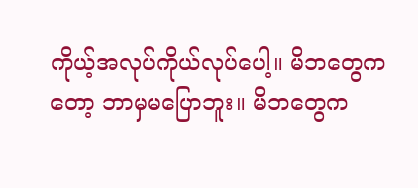ကိုယ့်အလုပ်ကိုယ်လုပ်ပေါ့။ မိဘတွေကတော့ ဘာမှမပြောဘူး။ မိဘတွေက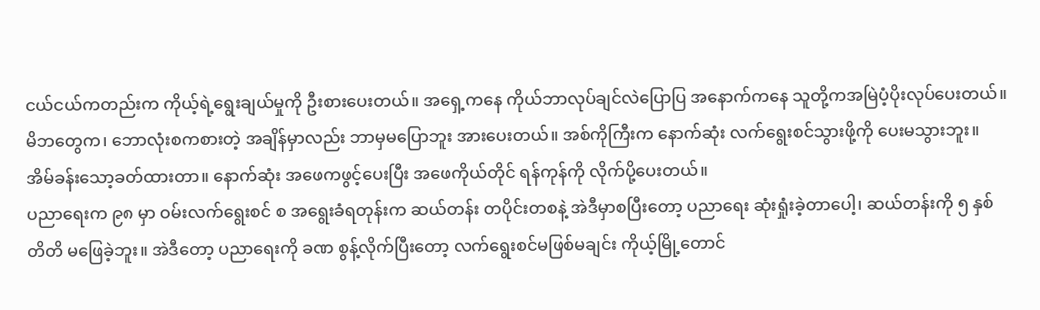ငယ်ငယ်ကတည်းက ကိုယ့်ရဲ့ရွေးချယ်မှုကို ဦးစားပေးတယ်။ အရှေ့ကနေ ကိုယ်ဘာလုပ်ချင်လဲပြောပြ အနောက်ကနေ သူတို့ကအမြဲပံ့ပိုးလုပ်ပေးတယ်။ မိဘတွေက၊ ဘောလုံးစကစားတဲ့ အချိန်မှာလည်း ဘာမှမပြောဘူး အားပေးတယ်။ အစ်ကိုကြီးက နောက်ဆုံး လက်ရွေးစင်သွားဖို့ကို ပေးမသွားဘူး။ အိမ်ခန်းသော့ခတ်ထားတာ။ နောက်ဆုံး အဖေကဖွင့်ပေးပြီး အဖေကိုယ်တိုင် ရန်ကုန်ကို လိုက်ပို့ပေးတယ်။
ပညာရေးက ၉၈ မှာ ဝမ်းလက်ရွေးစင် စ အရွေးခံရတုန်းက ဆယ်တန်း တပိုင်းတစနဲ့ အဲဒီမှာစပြီးတော့ ပညာရေး ဆုံးရှုံးခဲ့တာပေါ့၊ ဆယ်တန်းကို ၅ နှစ်တိတိ မဖြေခဲ့ဘူး။ အဲဒီတော့ ပညာရေးကို ခဏ စွန့်လိုက်ပြီးတော့ လက်ရွေးစင်မဖြစ်မချင်း ကိုယ့်မြို့တောင်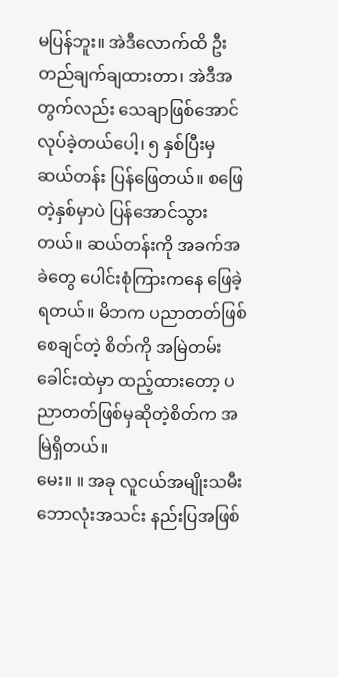မပြန်ဘူး။ အဲဒီလောက်ထိ ဦးတည်ချက်ချထားတာ၊ အဲဒီအတွက်လည်း သေချာဖြစ်အောင် လုပ်ခဲ့တယ်ပေါ့၊ ၅ နှစ်ပြီးမှ ဆယ်တန်း ပြန်ဖြေတယ်။ စဖြေတဲ့နှစ်မှာပဲ ပြန်အောင်သွားတယ်။ ဆယ်တန်းကို အခက်အခဲတွေ ပေါင်းစုံကြားကနေ ဖြေခဲ့ရတယ်။ မိဘက ပညာတတ်ဖြစ်စေချင်တဲ့ စိတ်ကို အမြဲတမ်းခေါင်းထဲမှာ ထည့်ထားတော့ ပညာတတ်ဖြစ်မှဆိုတဲ့စိတ်က အမြဲရှိတယ်။
မေး။ ။ အခု လူငယ်အမျိုးသမီးဘောလုံးအသင်း နည်းပြအဖြစ်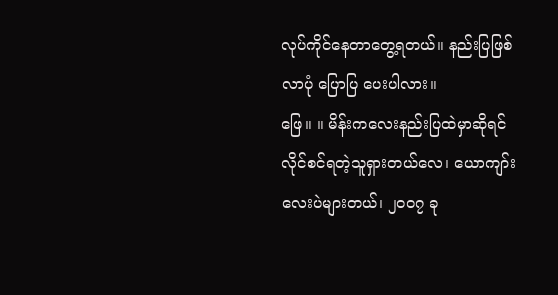လုပ်ကိုင်နေတာတွေ့ရတယ်။ နည်းပြဖြစ်လာပုံ ပြောပြ ပေးပါလား။
ဖြေ။ ။ မိန်းကလေးနည်းပြထဲမှာဆိုရင် လိုင်စင်ရတဲ့သူရှားတယ်လေ၊ ယောကျာ်းလေးပဲများတယ်၊ ၂၀၀၇ ခု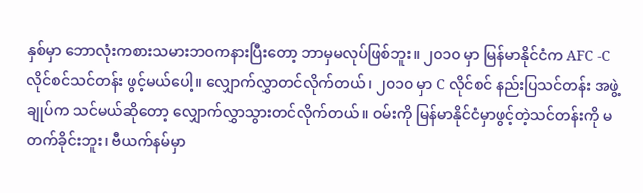နှစ်မှာ ဘောလုံးကစားသမားဘဝကနားပြီးတော့ ဘာမှမလုပ်ဖြစ်ဘူး။ ၂၀၁၀ မှာ မြန်မာနိုင်ငံက AFC -C လိုင်စင်သင်တန်း ဖွင့်မယ်ပေါ့။ လျှောက်လွှာတင်လိုက်တယ်၊ ၂၀၁၀ မှာ C လိုင်စင် နည်းပြသင်တန်း အဖွဲ့ချုပ်က သင်မယ်ဆိုတော့ လျှောက်လွှာသွားတင်လိုက်တယ်။ ဝမ်းကို မြန်မာနိုင်ငံမှာဖွင့်တဲ့သင်တန်းကို မတက်ခိုင်းဘူး၊ ဗီယက်နမ်မှာ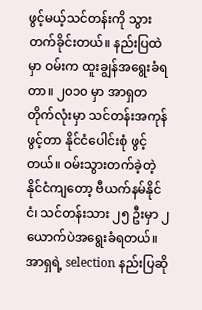ဖွင့်မယ့်သင်တန်းကို သွားတက်ခိုင်းတယ်။ နည်းပြထဲမှာ ဝမ်းက ထူးချွန်အရွေးခံရတာ။ ၂၀၁၀ မှာ အာရှတတိုက်လုံးမှာ သင်တန်းအကုန်ဖွင့်တာ နိုင်ငံပေါင်းစုံ ဖွင့်တယ်။ ဝမ်းသွားတက်ခဲ့တဲ့ နိုင်ငံကျတော့ ဗီယက်နမ်နိုင်ငံ၊ သင်တန်းသား ၂၅ ဦးမှာ ၂ ယောက်ပဲအရွေးခံရတယ်။ အာရှရဲ့ selection နည်းပြဆို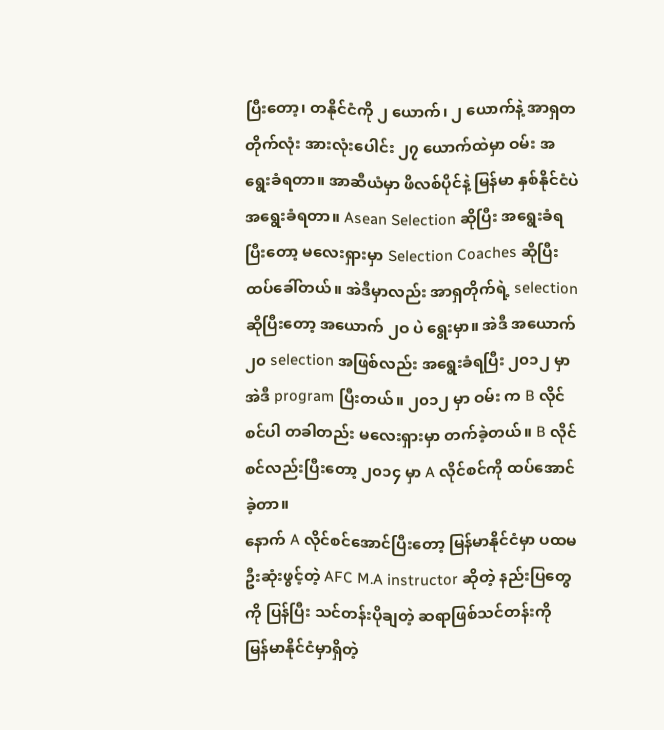ပြီးတော့၊ တနိုင်ငံကို ၂ ယောက်၊ ၂ ယောက်နဲ့ အာရှတတိုက်လုံး အားလုံးပေါင်း ၂၇ ယောက်ထဲမှာ ဝမ်း အရွေးခံရတာ။ အာဆီယံမှာ ဖိလစ်ပိုင်နဲ့ မြန်မာ နှစ်နိုင်ငံပဲ အရွေးခံရတာ။ Asean Selection ဆိုပြီး အရွေးခံရပြီးတော့ မလေးရှားမှာ Selection Coaches ဆိုပြီး ထပ်ခေါ်တယ်။ အဲဒီမှာလည်း အာရှတိုက်ရဲ့ selection ဆိုပြီးတော့ အယောက် ၂ဝ ပဲ ရွေးမှာ။ အဲဒီ အယောက် ၂၀ selection အဖြစ်လည်း အရွေးခံရပြီး ၂၀၁၂ မှာ အဲဒီ program ပြီးတယ်။ ၂၀၁၂ မှာ ဝမ်း က B လိုင်စင်ပါ တခါတည်း မလေးရှားမှာ တက်ခဲ့တယ်။ B လိုင်စင်လည်းပြီးတော့ ၂၀၁၄ မှာ A လိုင်စင်ကို ထပ်အောင်ခဲ့တာ။
နောက် A လိုင်စင်အောင်ပြီးတော့ မြန်မာနိုင်ငံမှာ ပထမဦးဆုံးဖွင့်တဲ့ AFC M.A instructor ဆိုတဲ့ နည်းပြတွေကို ပြန်ပြီး သင်တန်းပိုချတဲ့ ဆရာဖြစ်သင်တန်းကို မြန်မာနိုင်ငံမှာရှိတဲ့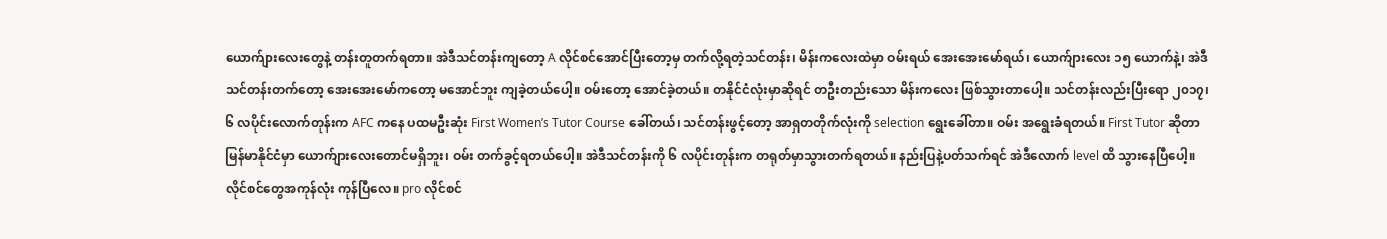ယောက်ျားလေးတွေနဲ့ တန်းတူတက်ရတာ။ အဲဒီသင်တန်းကျတော့ A လိုင်စင်အောင်ပြီးတော့မှ တက်လို့ရတဲ့သင်တန်း၊ မိန်းကလေးထဲမှာ ဝမ်းရယ် အေးအေးမော်ရယ်၊ ယောက်ျားလေး ၁၅ ယောက်နဲ့၊ အဲဒီသင်တန်းတက်တော့ အေးအေးမော်ကတော့ မအောင်ဘူး ကျခဲ့တယ်ပေါ့။ ဝမ်းတော့ အောင်ခဲ့တယ်။ တနိုင်ငံလုံးမှာဆိုရင် တဦးတည်းသော မိန်းကလေး ဖြစ်သွားတာပေါ့။ သင်တန်းလည်းပြီးရော ၂၀၁၇၊ ၆ လပိုင်းလောက်တုန်းက AFC ကနေ ပထမဦးဆုံး First Women’s Tutor Course ခေါ်တယ်၊ သင်တန်းဖွင့်တော့ အာရှတတိုက်လုံးကို selection ရွေးခေါ်တာ။ ဝမ်း အရွေးခံရတယ်။ First Tutor ဆိုတာ မြန်မာနိုင်ငံမှာ ယောက်ျားလေးတောင်မရှိဘူး၊ ဝမ်း တက်ခွင့်ရတယ်ပေါ့။ အဲဒီသင်တန်းကို ၆ လပိုင်းတုန်းက တရုတ်မှာသွားတက်ရတယ်။ နည်းပြနဲ့ပတ်သက်ရင် အဲဒီလောက် level ထိ သွားနေပြီပေါ့။ လိုင်စင်တွေအကုန်လုံး ကုန်ပြီလေ။ pro လိုင်စင်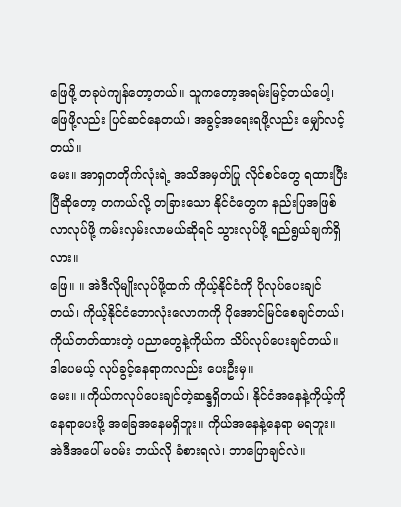ဖြေဖို့ တခုပဲကျန်တော့တယ်။ သူကတော့အရမ်းမြင့်တယ်ပေါ့၊ ဖြေဖို့လည်း ပြင်ဆင်နေတယ်၊ အခွင့်အရေးရဖို့လည်း မျှော်လင့်တယ်။
မေး။ အာရှတတိုက်လုံးရဲ့ အသိအမှတ်ပြု လိုင်စင်တွေ ရထားပြီးပြီဆိုတော့ တကယ်လို့ တခြားသော နိုင်ငံတွေက နည်းပြအဖြစ်လာလုပ်ဖို့ ကမ်းလှမ်းလာမယ်ဆိုရင် သွားလုပ်ဖို့ ရည်ရွယ်ချက်ရှိလား။
ဖြေ။ ။ အဲဒီလိုမျိုးလုပ်ဖို့ထက် ကိုယ့်နိုင်ငံကို ပိုလုပ်ပေးချင်တယ်၊ ကိုယ့်နိုင်ငံဘောလုံးလောကကို ပိုအောင်မြင်စေချင်တယ်၊ ကိုယ်တတ်ထားတဲ့ ပညာတွေနဲ့ကိုယ်က သိပ်လုပ်ပေးချင်တယ်။ ဒါပေမယ့် လုပ်ခွင့်နေရာကလည်း ပေးဦးမှ။
မေး။ ။ကိုယ်ကလုပ်ပေးချင်တဲ့ဆန္ဒရှိတယ်၊ နိုင်ငံအနေနဲ့ကိုယ့်ကို နေရာပေးဖို့ အခြေအနေမရှိဘူး။ ကိုယ်အနေနဲ့နေရာ မရဘူး။ အဲဒီအပေါ် မဝမ်း ဘယ်လို ခံစားရလဲ၊ ဘာပြောချင်လဲ။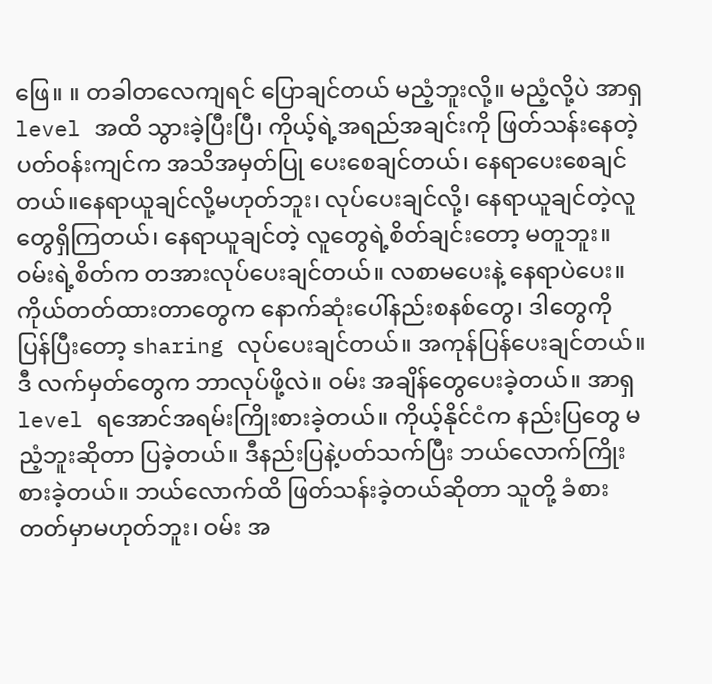ဖြေ။ ။ တခါတလေကျရင် ပြောချင်တယ် မညံ့ဘူးလို့။ မညံ့လို့ပဲ အာရှ level အထိ သွားခဲ့ပြီးပြီ၊ ကိုယ့်ရဲ့အရည်အချင်းကို ဖြတ်သန်းနေတဲ့ပတ်ဝန်းကျင်က အသိအမှတ်ပြု ပေးစေချင်တယ်၊ နေရာပေးစေချင်တယ်။နေရာယူချင်လို့မဟုတ်ဘူး၊ လုပ်ပေးချင်လို့၊ နေရာယူချင်တဲ့လူတွေရှိကြတယ်၊ နေရာယူချင်တဲ့ လူတွေရဲ့စိတ်ချင်းတော့ မတူဘူး။ ဝမ်းရဲ့စိတ်က တအားလုပ်ပေးချင်တယ်။ လစာမပေးနဲ့ နေရာပဲပေး။ ကိုယ်တတ်ထားတာတွေက နောက်ဆုံးပေါ်နည်းစနစ်တွေ၊ ဒါတွေကို ပြန်ပြီးတော့ sharing လုပ်ပေးချင်တယ်။ အကုန်ပြန်ပေးချင်တယ်။ ဒီ လက်မှတ်တွေက ဘာလုပ်ဖို့လဲ။ ဝမ်း အချိန်တွေပေးခဲ့တယ်။ အာရှ level ရအောင်အရမ်းကြိုးစားခဲ့တယ်။ ကိုယ့်နိုင်ငံက နည်းပြတွေ မညံ့ဘူးဆိုတာ ပြခဲ့တယ်။ ဒီနည်းပြနဲ့ပတ်သက်ပြီး ဘယ်လောက်ကြိုးစားခဲ့တယ်။ ဘယ်လောက်ထိ ဖြတ်သန်းခဲ့တယ်ဆိုတာ သူတို့ ခံစားတတ်မှာမဟုတ်ဘူး၊ ဝမ်း အ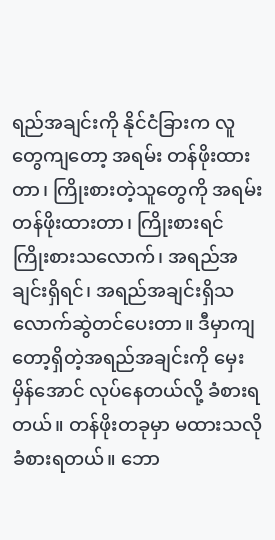ရည်အချင်းကို နိုင်ငံခြားက လူတွေကျတော့ အရမ်း တန်ဖိုးထားတာ၊ ကြိုးစားတဲ့သူတွေကို အရမ်းတန်ဖိုးထားတာ၊ ကြိုးစားရင် ကြိုးစားသလောက်၊ အရည်အချင်းရှိရင်၊ အရည်အချင်းရှိသလောက်ဆွဲတင်ပေးတာ။ ဒီမှာကျတော့ရှိတဲ့အရည်အချင်းကို မှေးမှိန်အောင် လုပ်နေတယ်လို့ ခံစားရတယ်။ တန်ဖိုးတခုမှာ မထားသလို ခံစားရတယ်။ ဘော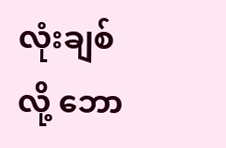လုံးချစ်လို့ ဘော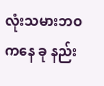လုံးသမားဘဝကနေ ခု နည်း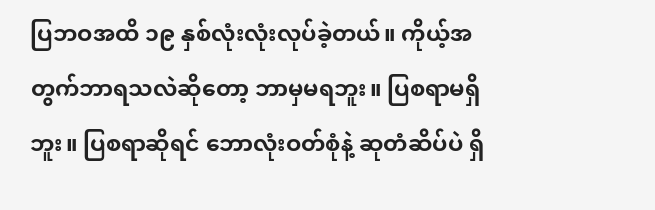ပြဘဝအထိ ၁၉ နှစ်လုံးလုံးလုပ်ခဲ့တယ်။ ကိုယ့်အတွက်ဘာရသလဲဆိုတော့ ဘာမှမရဘူး။ ပြစရာမရှိဘူး။ ပြစရာဆိုရင် ဘောလုံးဝတ်စုံနဲ့ ဆုတံဆိပ်ပဲ ရှိ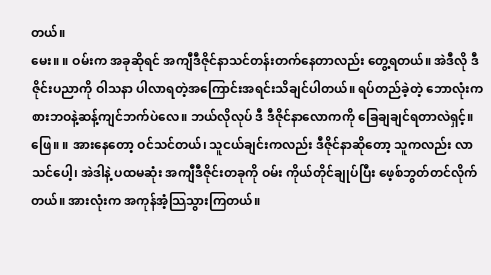တယ်။
မေး။ ။ ဝမ်းက အခုဆိုရင် အကျီဒီဇိုင်နာသင်တန်းတက်နေတာလည်း တွေ့ရတယ်။ အဲဒီလို ဒီဇိုင်းပညာကို ဝါသနာ ပါလာရတဲ့အကြောင်းအရင်းသိချင်ပါတယ်။ ရပ်တည်ခဲ့တဲ့ ဘောလုံးကစားဘဝနဲ့ဆန့်ကျင်ဘက်ပဲလေ။ ဘယ်လိုလုပ် ဒီ ဒီဇိုင်နာလောကကို ခြေချချင်ရတာလဲရှင့်။
ဖြေ။ ။ အားနေတော့ ဝင်သင်တယ်၊ သူငယ်ချင်းကလည်း ဒီဇိုင်နာဆိုတော့ သူကလည်း လာသင်ပေါ့၊ အဲဒါနဲ့ ပထမဆုံး အကျီဒီဇိုင်းတခုကို ဝမ်း ကိုယ်တိုင်ချုပ်ပြီး ဖေ့စ်ဘွတ်တင်လိုက်တယ်။ အားလုံးက အကုန်အံ့သြသွားကြတယ်။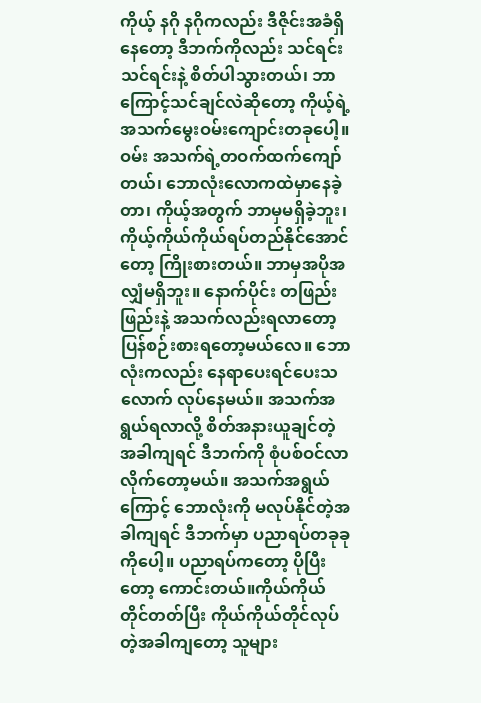ကိုယ့် နဂို နဂိုကလည်း ဒီဇိုင်းအခံရှိနေတော့ ဒီဘက်ကိုလည်း သင်ရင်းသင်ရင်းနဲ့ စိတ်ပါသွားတယ်၊ ဘာကြောင့်သင်ချင်လဲဆိုတော့ ကိုယ့်ရဲ့ အသက်မွေးဝမ်းကျောင်းတခုပေါ့။ ဝမ်း အသက်ရဲ့တဝက်ထက်ကျော်တယ်၊ ဘောလုံးလောကထဲမှာနေခဲ့တာ၊ ကိုယ့်အတွက် ဘာမှမရှိခဲ့ဘူး၊ ကိုယ့်ကိုယ်ကိုယ်ရပ်တည်နိုင်အောင်တော့ ကြိုးစားတယ်။ ဘာမှအပိုအလျှံမရှိဘူး။ နောက်ပိုင်း တဖြည်းဖြည်းနဲ့ အသက်လည်းရလာတော့ ပြန်စဉ်းစားရတော့မယ်လေ။ ဘောလုံးကလည်း နေရာပေးရင်ပေးသလောက် လုပ်နေမယ်။ အသက်အရွယ်ရလာလို့ စိတ်အနားယူချင်တဲ့အခါကျရင် ဒီဘက်ကို စုံပစ်ဝင်လာလိုက်တော့မယ်။ အသက်အရွယ်ကြောင့် ဘောလုံးကို မလုပ်နိုင်တဲ့အခါကျရင် ဒီဘက်မှာ ပညာရပ်တခုခုကိုပေါ့။ ပညာရပ်ကတော့ ပိုပြီးတော့ ကောင်းတယ်။ကိုယ်ကိုယ်တိုင်တတ်ပြီး ကိုယ်ကိုယ်တိုင်လုပ်တဲ့အခါကျတော့ သူများ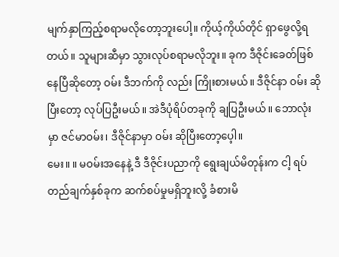မျက်နှာကြည့်စရာမလိုတော့ဘူးပေါ့။ ကိုယ့်ကိုယ်တိုင် ရှာဖွေလို့ရတယ်။ သူများဆီမှာ သွားလုပ်စရာမလိုဘူး။ ခုက ဒီဇိုင်းခေတ်ဖြစ်နေပြီဆိုတော့ ဝမ်း ဒီဘက်ကို လည်း ကြိုးစားမယ်။ ဒီဇိုင်နာ ဝမ်း ဆိုပြီးတော့ လုပ်ပြဦးမယ်။ အဲဒီပုံရိပ်တခုကို ချပြဦးမယ်။ ဘောလုံးမှာ ဇင်မာဝမ်း၊ ဒီဇိုင်နာမှာ ဝမ်း ဆိုပြီးတော့ပေ့ါ။
မေး။ ။ မဝမ်းအနေနဲ့ ဒီ ဒီဇိုင်းပညာကို ရွေးချယ်မိတုန်းက ငါ့ ရပ်တည်ချက်နှစ်ခုက ဆက်စပ်မှုမရှိဘူးလို့ ခံစားမိ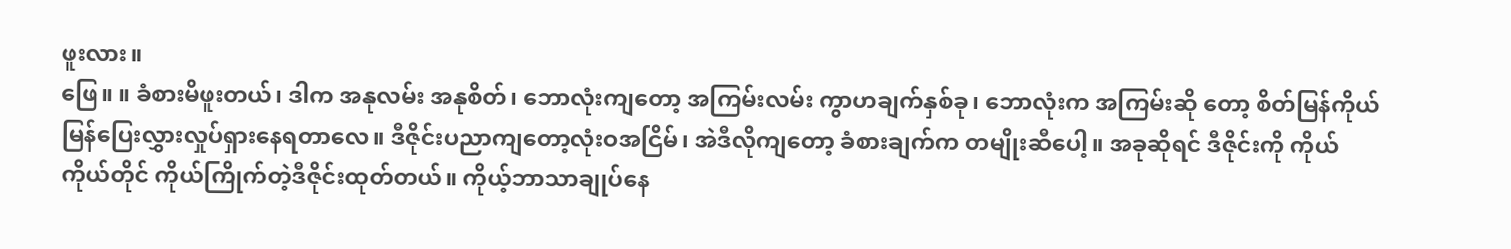ဖူးလား။
ဖြေ။ ။ ခံစားမိဖူးတယ်၊ ဒါက အနုလမ်း အနုစိတ်၊ ဘောလုံးကျတော့ အကြမ်းလမ်း ကွာဟချက်နှစ်ခု၊ ဘောလုံးက အကြမ်းဆို တော့ စိတ်မြန်ကိုယ်မြန်ပြေးလွှားလှုပ်ရှားနေရတာလေ။ ဒီဇိုင်းပညာကျတော့လုံးဝအငြိမ်၊ အဲဒီလိုကျတော့ ခံစားချက်က တမျိုးဆီပေါ့။ အခုဆိုရင် ဒီဇိုင်းကို ကိုယ်ကိုယ်တိုင် ကိုယ်ကြိုက်တဲ့ဒီဇိုင်းထုတ်တယ်။ ကိုယ့်ဘာသာချုပ်နေ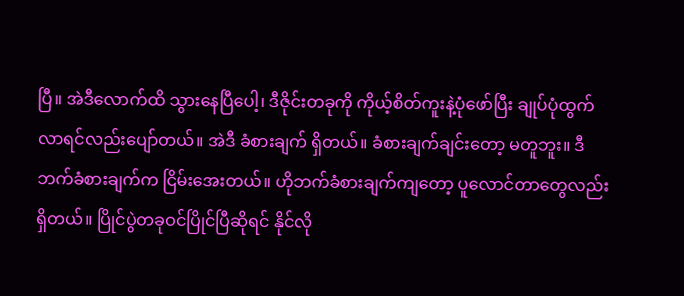ပြီ။ အဲဒီလောက်ထိ သွားနေပြီပေါ့၊ ဒီဇိုင်းတခုကို ကိုယ့်စိတ်ကူးနဲ့ပုံဖော်ပြီး ချုပ်ပုံထွက်လာရင်လည်းပျော်တယ်။ အဲဒီ ခံစားချက် ရှိတယ်။ ခံစားချက်ချင်းတော့ မတူဘူး။ ဒီဘက်ခံစားချက်က ငြိမ်းအေးတယ်။ ဟိုဘက်ခံစားချက်ကျတော့ ပူလောင်တာတွေလည်း ရှိတယ်။ ပြိုင်ပွဲတခုဝင်ပြိုင်ပြီဆိုရင် နိုင်လို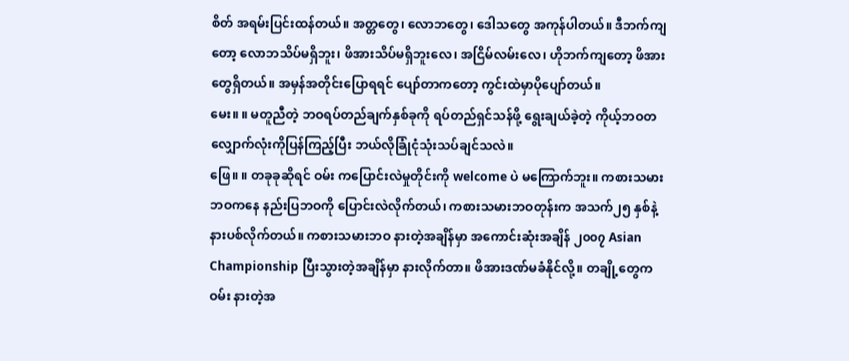စိတ် အရမ်းပြင်းထန်တယ်။ အတ္တတွေ၊ လောဘတွေ၊ ဒေါသတွေ အကုန်ပါတယ်။ ဒီဘက်ကျတော့ လောဘသိပ်မရှိဘူး၊ ဖိအားသိပ်မရှိဘူးလေ၊ အငြိမ်လမ်းလေ၊ ဟိုဘက်ကျတော့ ဖိအားတွေရှိတယ်။ အမှန်အတိုင်းပြောရရင် ပျော်တာကတော့ ကွင်းထဲမှာပိုပျော်တယ်။
မေး။ ။ မတူညီတဲ့ ဘဝရပ်တည်ချက်နှစ်ခုကို ရပ်တည်ရှင်သန်ဖို့ ရွေးချယ်ခဲ့တဲ့ ကိုယ့်ဘဝတလျှောက်လုံးကိုပြန်ကြည့်ပြီး ဘယ်လိုခြုံငုံသုံးသပ်ချင်သလဲ။
ဖြေ။ ။ တခုခုဆိုရင် ဝမ်း ကပြောင်းလဲမှုတိုင်းကို welcome ပဲ မကြောက်ဘူး။ ကစားသမားဘဝကနေ နည်းပြဘဝကို ပြောင်းလဲလိုက်တယ်၊ ကစားသမားဘဝတုန်းက အသက်၂၅ နှစ်နဲ့ နားပစ်လိုက်တယ်။ ကစားသမားဘဝ နားတဲ့အချိန်မှာ အကောင်းဆုံးအချိန် ၂၀၀၇ Asian Championship ပြီးသွားတဲ့အချိန်မှာ နားလိုက်တာ။ ဖိအားဒဏ်မခံနိုင်လို့။ တချို့တွေက ဝမ်း နားတဲ့အ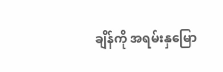ချိန်ကို အရမ်းနှမြော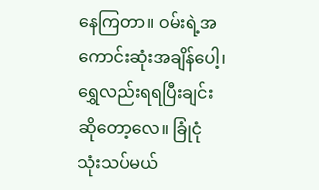နေကြတာ။ ဝမ်းရဲ့အကောင်းဆုံးအချိန်ပေါ့၊ ရွှေလည်းရရပြီးချင်းဆိုတော့လေ။ ခြုံငုံ သုံးသပ်မယ်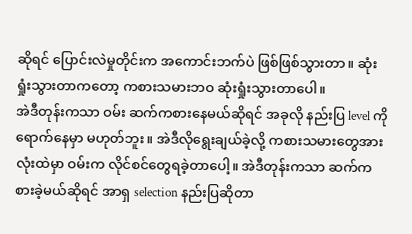ဆိုရင် ပြောင်းလဲမှုတိုင်းက အကောင်းဘက်ပဲ ဖြစ်ဖြစ်သွားတာ။ ဆုံးရှုံးသွားတာကတော့ ကစားသမားဘဝ ဆုံးရှုံးသွားတာပေါ။
အဲဒီတုန်းကသာ ဝမ်း ဆက်ကစားနေမယ်ဆိုရင် အခုလို နည်းပြ level ကို ရောက်နေမှာ မဟုတ်ဘူး။ အဲဒီလိုရွေးချယ်ခဲ့လို့ ကစားသမားတွေအားလုံးထဲမှာ ဝမ်းက လိုင်စင်တွေရခဲ့တာပေါ့။ အဲဒီတုန်းကသာ ဆက်ကစားခဲ့မယ်ဆိုရင် အာရှ selection နည်းပြဆိုတာ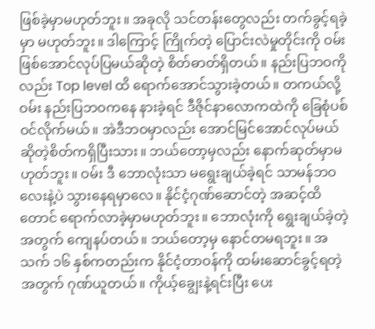ဖြစ်ခဲ့မှာမဟုတ်ဘူး။ အခုလို သင်တန်းတွေလည်း တက်ခွင့်ရခဲ့မှာ မဟုတ်ဘူး။ ဒါကြောင့် ကြိုက်တဲ့ ပြောင်းလဲမှုတိုင်းကို ဝမ်း ဖြစ်အောင်လုပ်ပြမယ်ဆိုတဲ့ စိတ်ဓာတ်ရှိတယ်။ နည်းပြဘဝကိုလည်း Top level ထိ ရောက်အောင်သွားခဲ့တယ်။ တကယ်လို့ ဝမ်း နည်းပြဘဝကနေ နားခဲ့ရင် ဒီဇိုင်နာလောကထဲကို ခြေစုံပစ်ဝင်လိုက်မယ်။ အဲဒီဘဝမှာလည်း အောင်မြင်အောင်လုပ်မယ်ဆိုတဲ့စိတ်ကရှိပြီးသား။ ဘယ်တော့မှလည်း နောက်ဆုတ်မှာမဟုတ်ဘူး။ ဝမ်း ဒီ ဘောလုံးသာ မရွေးချယ်ခဲ့ရင် သာမန်ဘဝလေးနဲ့ပဲ သွားနေရမှာလေ။ နိုင်ငံ့ဂုဏ်ဆောင်တဲ့ အဆင့်ထိတောင် ရောက်လာခဲ့မှာမဟုတ်ဘူး။ ဘောလုံးကို ရွေးချယ်ခဲ့တဲ့အတွက် ကျေနပ်တယ်။ ဘယ်တော့မှ နောင်တမရဘူး။ အသက် ၁၆ နှစ်ကတည်းက နိုင်ငံ့တာဝန်ကို ထမ်းဆောင်ခွင့်ရတဲ့အတွက် ဂုဏ်ယူတယ်။ ကိုယ့်ချွေးနဲ့ရင်းပြီး ပေး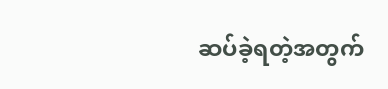ဆပ်ခဲ့ရတဲ့အတွက်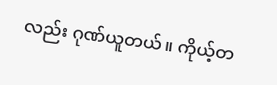လည်း ဂုဏ်ယူတယ်။ ကိုယ့်တ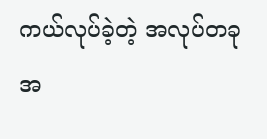ကယ်လုပ်ခဲ့တဲ့ အလုပ်တခုအ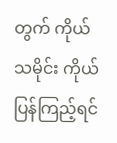တွက် ကိုယ်သမိုင်း ကိုယ်ပြန်ကြည့်ရင်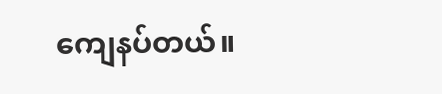ကျေနပ်တယ်။